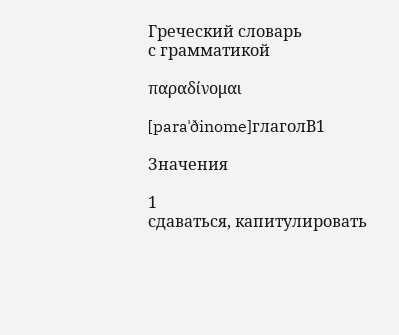Греческий словарь
с грамматикой

παραδίνομαι

[paraˈðinome]глаголB1

Значения

1
сдаваться, капитулировать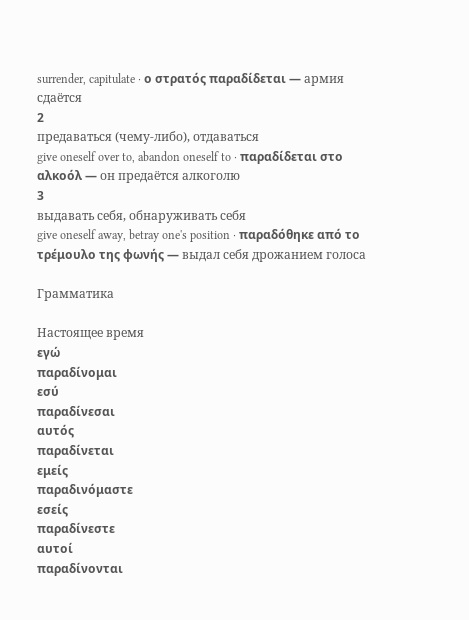surrender, capitulate · ο στρατός παραδίδεται — армия сдаётся
2
предаваться (чему-либо), отдаваться
give oneself over to, abandon oneself to · παραδίδεται στο αλκοόλ — он предаётся алкоголю
3
выдавать себя, обнаруживать себя
give oneself away, betray one's position · παραδόθηκε από το τρέμουλο της φωνής — выдал себя дрожанием голоса

Грамматика

Настоящее время
εγώ
παραδίνομαι
εσύ
παραδίνεσαι
αυτός
παραδίνεται
εμείς
παραδινόμαστε
εσείς
παραδίνεστε
αυτοί
παραδίνονται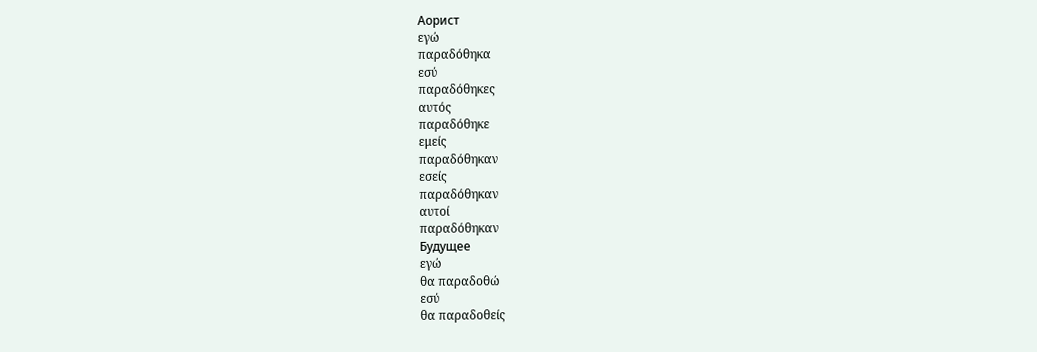Аорист
εγώ
παραδόθηκα
εσύ
παραδόθηκες
αυτός
παραδόθηκε
εμείς
παραδόθηκαν
εσείς
παραδόθηκαν
αυτοί
παραδόθηκαν
Будущее
εγώ
θα παραδοθώ
εσύ
θα παραδοθείς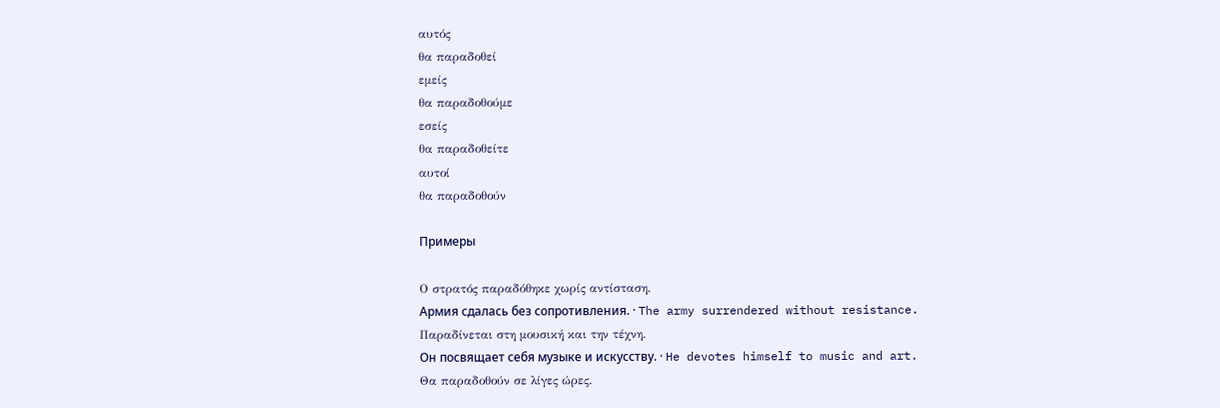αυτός
θα παραδοθεί
εμείς
θα παραδοθούμε
εσείς
θα παραδοθείτε
αυτοί
θα παραδοθούν

Примеры

Ο στρατός παραδόθηκε χωρίς αντίσταση.
Армия сдалась без сопротивления. · The army surrendered without resistance.
Παραδίνεται στη μουσική και την τέχνη.
Он посвящает себя музыке и искусству. · He devotes himself to music and art.
Θα παραδοθούν σε λίγες ώρες.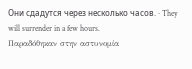Они сдадутся через несколько часов. · They will surrender in a few hours.
Παραδόθηκαν στην αστυνομία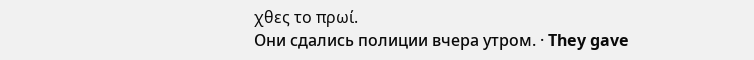χθες το πρωί.
Они сдались полиции вчера утром. · They gave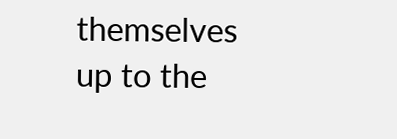themselves up to the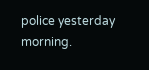police yesterday morning.